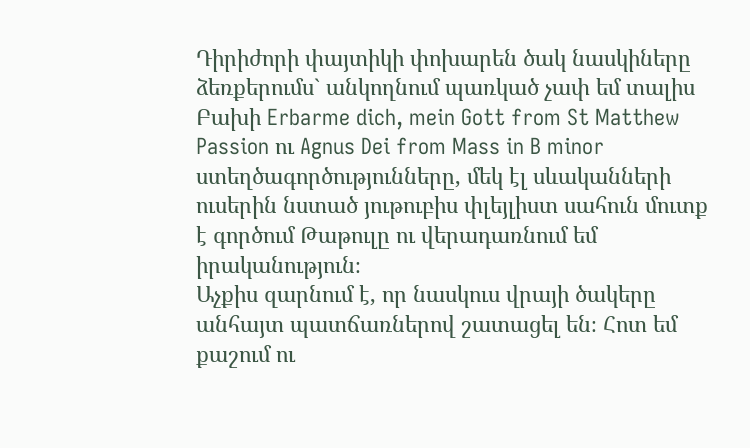Դիրիժորի փայտիկի փոխարեն ծակ նասկիները ձեռքերումս` անկողնում պառկած չափ եմ տալիս Բախի Erbarme dich, mein Gott from St Matthew Passion ու Agnus Dei from Mass in B minor ստեղծագործությունները, մեկ էլ սևականների ուսերին նստած յութուբիս փլեյլիստ սահուն մուտք է գործում Թաթուլը ու վերադառնում եմ իրականություն։
Աչքիս զարնում է, որ նասկուս վրայի ծակերը անհայտ պատճառներով շատացել են։ Հոտ եմ քաշում ու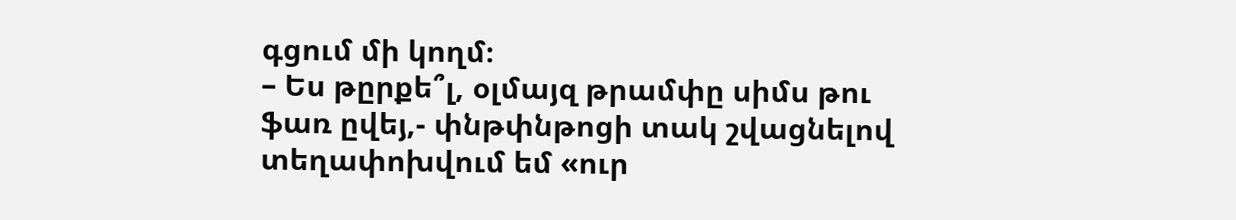գցում մի կողմ։
– Ես թըրքե՞լ, օլմայզ թրամփը սիմս թու ֆառ ըվեյ,- փնթփնթոցի տակ շվացնելով տեղափոխվում եմ «ուր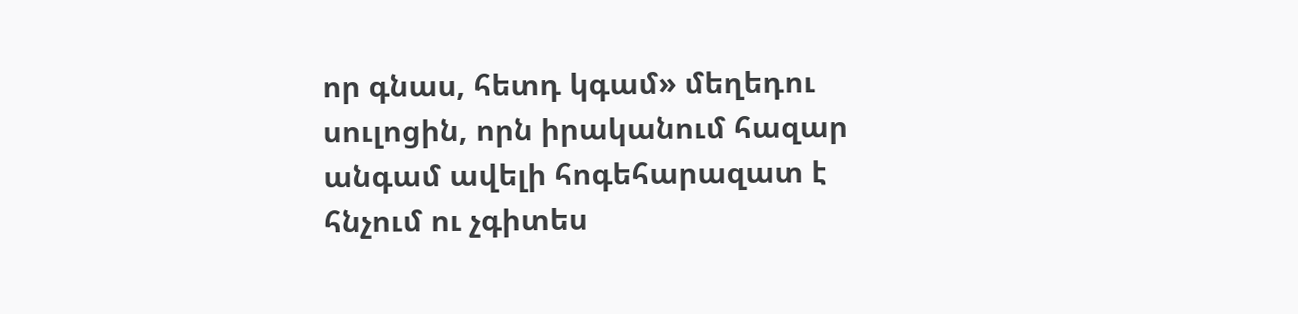որ գնաս, հետդ կգամ» մեղեդու սուլոցին, որն իրականում հազար անգամ ավելի հոգեհարազատ է հնչում ու չգիտես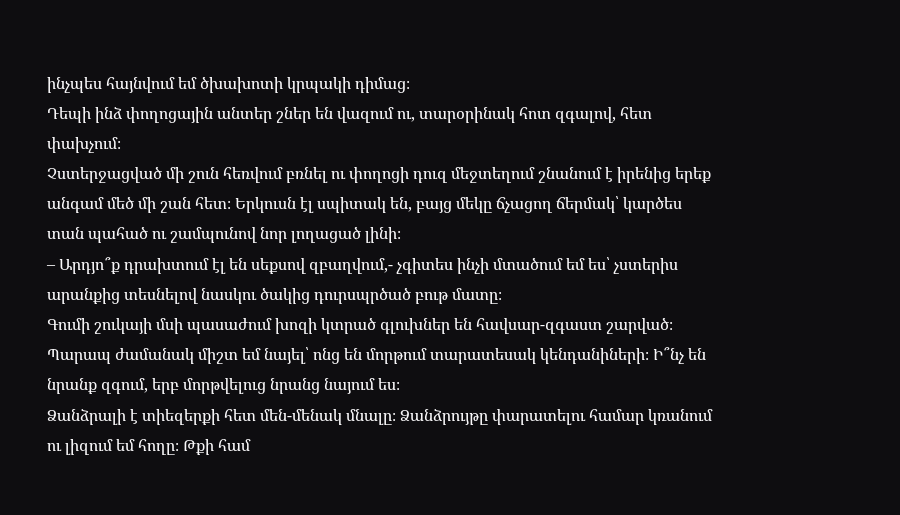ինչպես հայնվում եմ ծխախոտի կրպակի դիմաց։
Դեպի ինձ փողոցային անտեր շներ են վազում ու, տարօրինակ հոտ զգալով, հետ փախչում։
Չստերջացված մի շուն հեռվում բռնել ու փողոցի դուզ մեջտեղում շնանում է իրենից երեք անգամ մեծ մի շան հետ։ Երկուսն էլ սպիտակ են, բայց մեկը ճչացող ճերմակ՝ կարծես տան պահած ու շամպունով նոր լողացած լինի։
– Արդյո՞ք դրախտում էլ են սեքսով զբաղվում,- չգիտես ինչի մտածում եմ ես՝ չստերիս արանքից տեսնելով նասկու ծակից դուրսպրծած բութ մատը։
Գումի շուկայի մսի պասաժում խոզի կտրած գլուխներ են հավսար-զգաստ շարված։
Պարապ ժամանակ միշտ եմ նայել՝ ոնց են մորթում տարատեսակ կենդանիների։ Ի՞նչ են նրանք զգում, երբ մորթվելուց նրանց նայում ես։
Ձանձրալի է տիեզերքի հետ մեն-մենակ մնալը։ Ձանձրույթը փարատելու համար կռանում ու լիզում եմ հողը։ Թքի համ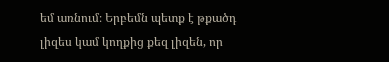եմ առնում։ Երբեմն պետք է թքածդ լիզես կամ կողքից քեզ լիզեն, որ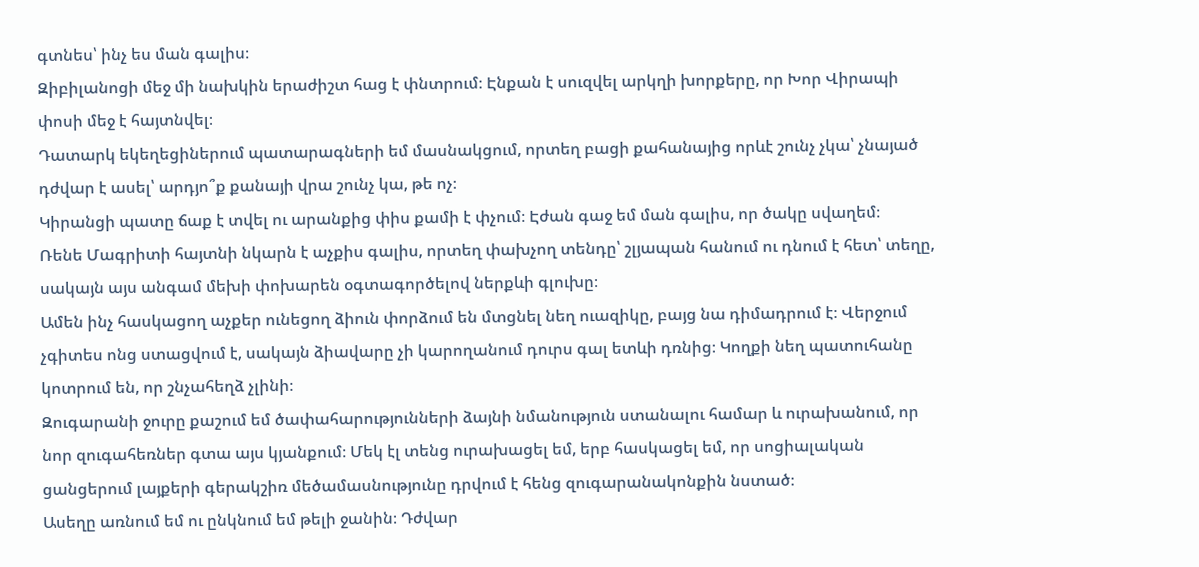գտնես՝ ինչ ես ման գալիս։
Զիբիլանոցի մեջ մի նախկին երաժիշտ հաց է փնտրում։ Էնքան է սուզվել արկղի խորքերը, որ Խոր Վիրապի փոսի մեջ է հայտնվել։
Դատարկ եկեղեցիներում պատարագների եմ մասնակցում, որտեղ բացի քահանայից որևէ շունչ չկա՝ չնայած դժվար է ասել՝ արդյո՞ք քանայի վրա շունչ կա, թե ոչ։
Կիրանցի պատը ճաք է տվել ու արանքից փիս քամի է փչում։ Էժան գաջ եմ ման գալիս, որ ծակը սվաղեմ։
Ռենե Մագրիտի հայտնի նկարն է աչքիս գալիս, որտեղ փախչող տենդը՝ շլյապան հանում ու դնում է հետ՝ տեղը, սակայն այս անգամ մեխի փոխարեն օգտագործելով ներքևի գլուխը։
Ամեն ինչ հասկացող աչքեր ունեցող ձիուն փորձում են մտցնել նեղ ուազիկը, բայց նա դիմադրում է։ Վերջում չգիտես ոնց ստացվում է, սակայն ձիավարը չի կարողանում դուրս գալ ետևի դռնից։ Կողքի նեղ պատուհանը կոտրում են, որ շնչահեղձ չլինի։
Զուգարանի ջուրը քաշում եմ ծափահարությունների ձայնի նմանություն ստանալու համար և ուրախանում, որ նոր զուգահեռներ գտա այս կյանքում։ Մեկ էլ տենց ուրախացել եմ, երբ հասկացել եմ, որ սոցիալական ցանցերում լայքերի գերակշիռ մեծամասնությունը դրվում է հենց զուգարանակոնքին նստած։
Ասեղը առնում եմ ու ընկնում եմ թելի ջանին։ Դժվար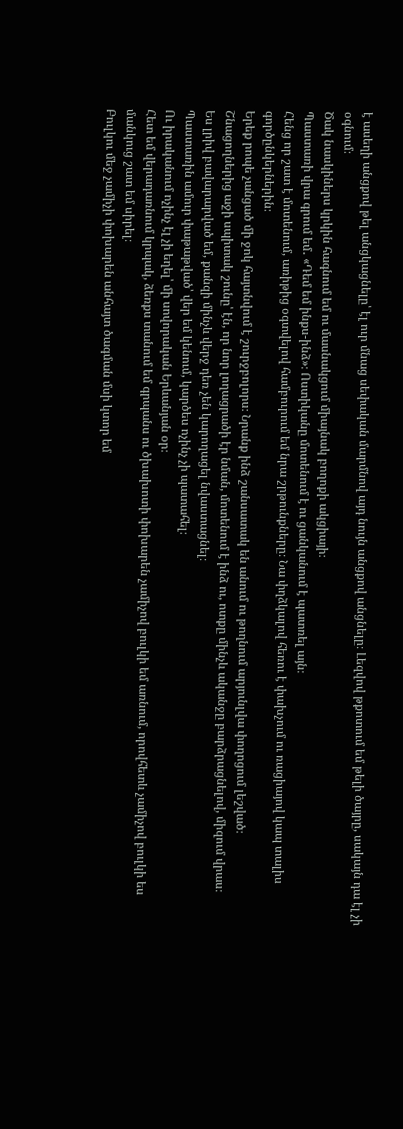է ասեղի անցքով թել անցկացնելը՝ էլ ուր մնաց սեփական մարմնով այդ նույն անցքով անցնելը։ Լեզվով թքոտում եմ թելի ծայրը, սակայն դա էլ չի օգնում։
Ծակ նասկիներս կրկին հագնում եմ ու մասնակցում միայնակ բողոքի ակցիայի։
Պաստառի վրա գրում եմ․ «Դեմ եմ ինքս-ինձ»։ Ոստիկանը մոտենում է ու ցանկանում է պատռել այն։
Հենց որ շատ է մոտենում, առիթից օգտվելով համբուրում եմ նրա շրթունքները։ Նա փղձկալով հեռու է փախչում ու ռացիայով կապ տալիս գործընկերներին։
Երեք րոպե չանցած մի ջոկ հայտնվում է շուրջբոլորս։ Նրանք ինձ շանսատակ են անում ու թողնում արյունլվա փողոցում լեշված։
Շնացողներից աջի սպիտակ շունը՝ էն, որ նոր լողացրածի էր նման, մոտենում է ինձ ու, ոտքը մինչև ականջը բարձրացնելով, միզում վրաս։
Ես լրիվ բավարարված եմ, քանզի մինչև վերջ դեռ չեն կարողացել նվաստացնել։
Պաստառին ամուր փաթաթված՝ վեր եմ կենում, կարծես ոչինչ չի պատահել։
Ու իրականում ոչինչ էլ չի եղել՝ մի սովորական Երևանյան օր։
Հետ եմ վերադառնում կրպակ, ձեռքս տանում եմ գրպանս ու ծխախոտի փոխարեն չամիչով բուլկի եմ առնում, որովհետև չամիչով բուլկի ես մանկուց շատ եմ սիրել։
Բուլկու մեջ չամիչի փոխարեն անհայտ ծագման մսի կտոր եմ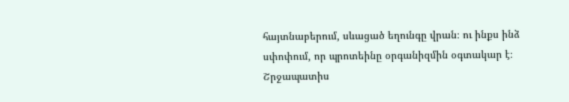հայտնաբերում, սևացած եղունգը վրան։ ու ինքս ինձ սփոփում, որ պրոտեինը օրգանիզմին օգտակար է։
Շրջապատիս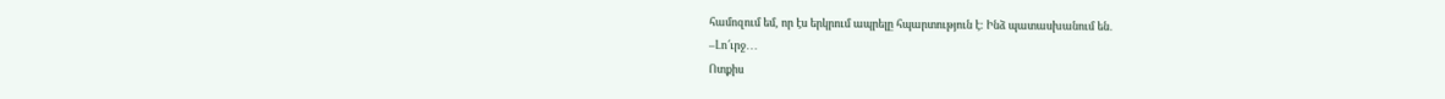համոզում եմ, որ էս երկրում ապրելը հպարտություն է։ Ինձ պատասխանում են․
–Լո՜ւրջ․․․
Ոտքիս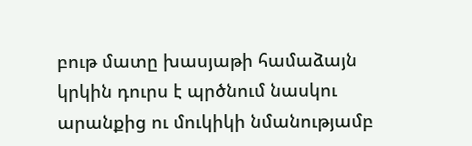բութ մատը խասյաթի համաձայն կրկին դուրս է պրծնում նասկու արանքից ու մուկիկի նմանությամբ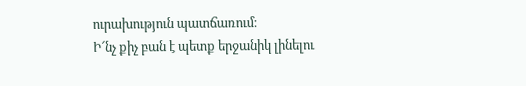ուրախություն պատճառում։
Ի՜նչ քիչ բան է պետք երջանիկ լինելու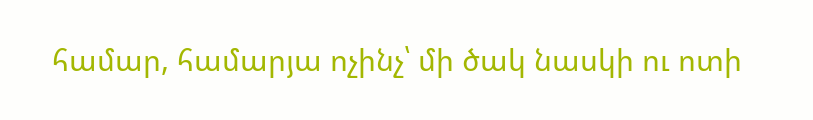համար, համարյա ոչինչ՝ մի ծակ նասկի ու ոտի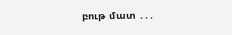բութ մատ ․․․